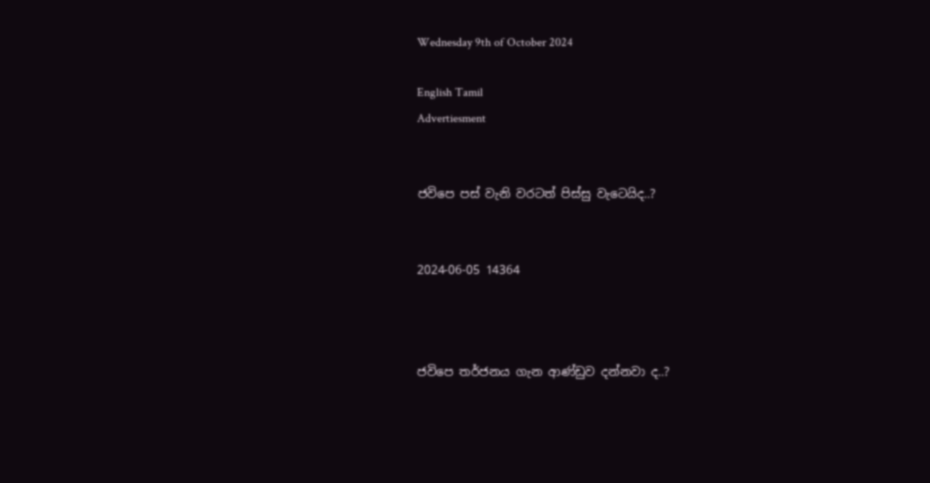Wednesday 9th of October 2024

English Tamil
Advertiesment


ජවිපෙ පස් වැනි වරටත් පිස්සු වැටෙයිද..?


2024-06-05 14364



ජවිපෙ තර්ජනය ගැන ආණ්ඩුව දන්නවා ද..?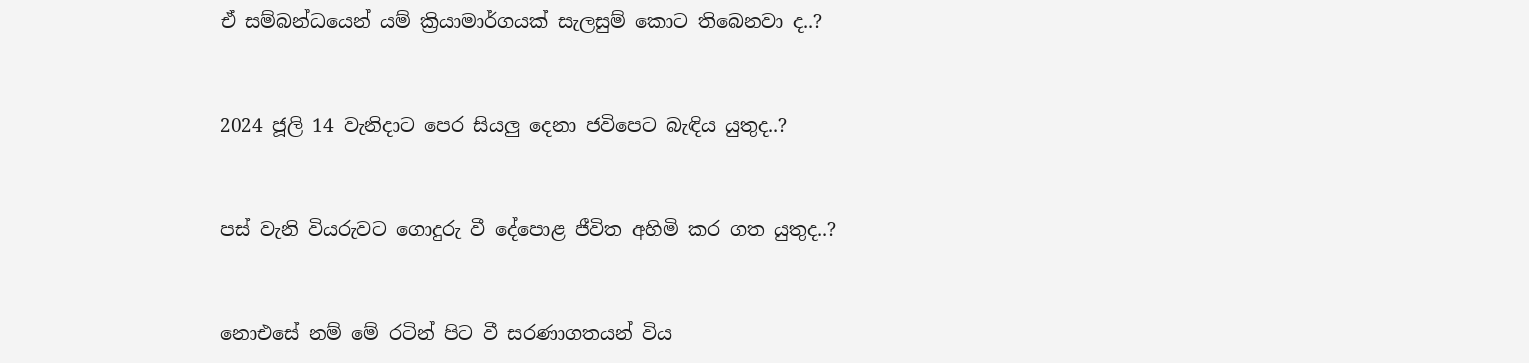ඒ සම්බන්ධයෙන් යම් ක්‍රියාමාර්ගයක් සැලසුම් කොට තිබෙනවා ද..?



2024 ජූලි 14 වැනිදාට පෙර සියලු දෙනා ජවිපෙට බැඳිය යුතුද..?



පස් වැනි වියරුවට ගොදුරු වී දේපොළ ජීවිත අහිමි කර ගත යුතුද..?



නොඑසේ නම් මේ රටින් පිට වී සරණාගතයන් විය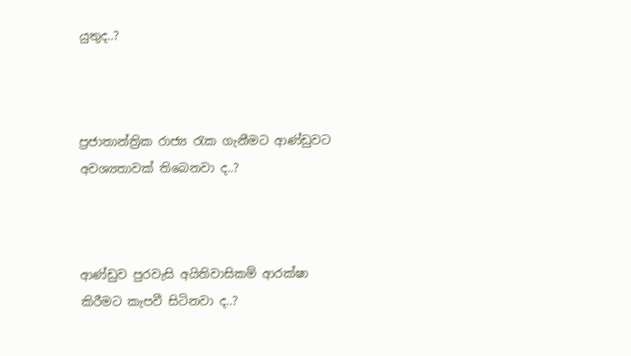යුතුද..?



ප්‍රජාතාන්ත්‍රික රාජ්‍ය රැක ගැනීමට ආණ්ඩුවට අවශ්‍යතාවක් තිබෙනවා ද..?



ආණ්ඩුව පුරවැසි අයිතිවාසිකම් ආරක්ෂා කිරීමට කැපවී සිටිනවා ද..?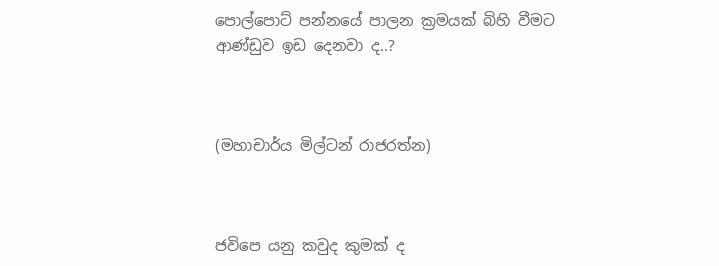පොල්පොට් පන්නයේ පාලන ක්‍රමයක් බිහි වීමට ආණ්ඩුව ඉඩ දෙනවා ද..?



(මහාචාර්ය මිල්ටන් රාජරත්න)



ජවිපෙ යනු කවුද කුමක් ද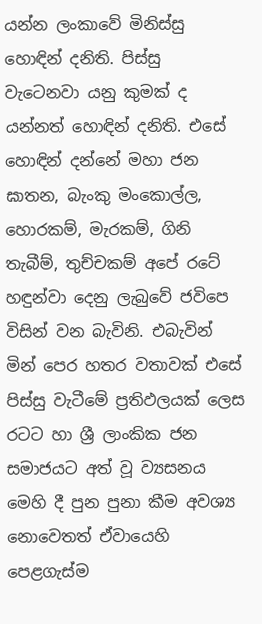යන්න ලංකාවේ මිනිස්සු හොඳින් දනිති. පිස්සු වැටෙනවා යනු කුමක් ද යන්නත් හොඳින් දනිති. එසේ හොඳින් දන්නේ මහා ජන ඝාතන, බැංකු මංකොල්ල, හොරකම්, මැරකම්, ගිනි තැබීම්, තුච්චකම් අපේ රටේ හඳුන්වා දෙනු ලැබුවේ ජවිපෙ විසින් වන බැවිනි. එබැවින් මින් පෙර හතර වතාවක් එසේ පිස්සු වැටීමේ ප්‍රතිඵලයක් ලෙස රටට හා ශ්‍රී ලාංකික ජන සමාජයට අත් වූ ව්‍යසනය මෙහි දී පුන පුනා කීම අවශ්‍ය නොවෙතත් ඒවායෙහි පෙළගැස්ම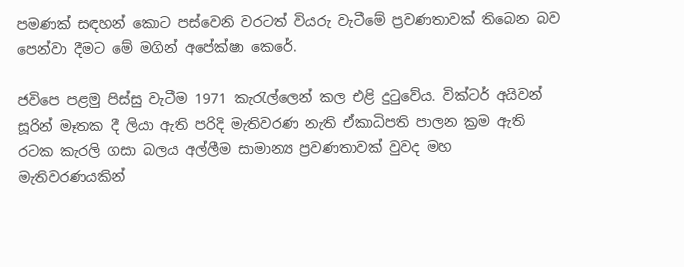පමණක් සඳහන් කොට පස්වෙනි වරටත් වියරු වැටීමේ ප්‍රවණතාවක් තිබෙන බව පෙන්වා දීමට මේ මගින් අපේක්ෂා කෙරේ.

ජවිපෙ පළමු පිස්සු වැටීම 1971 කැරැල්ලෙන් කල එළි දුටුවේය. වික්ටර් අයිවන් සූරින් මෑතක දී ලියා ඇති පරිදි මැතිවරණ නැති ඒකාධිපති පාලන ක්‍රම ඇති රටක කැරලි ගසා බලය අල්ලීම සාමාන්‍ය ප්‍රවණතාවක් වුවද මහ මැතිවරණයකින්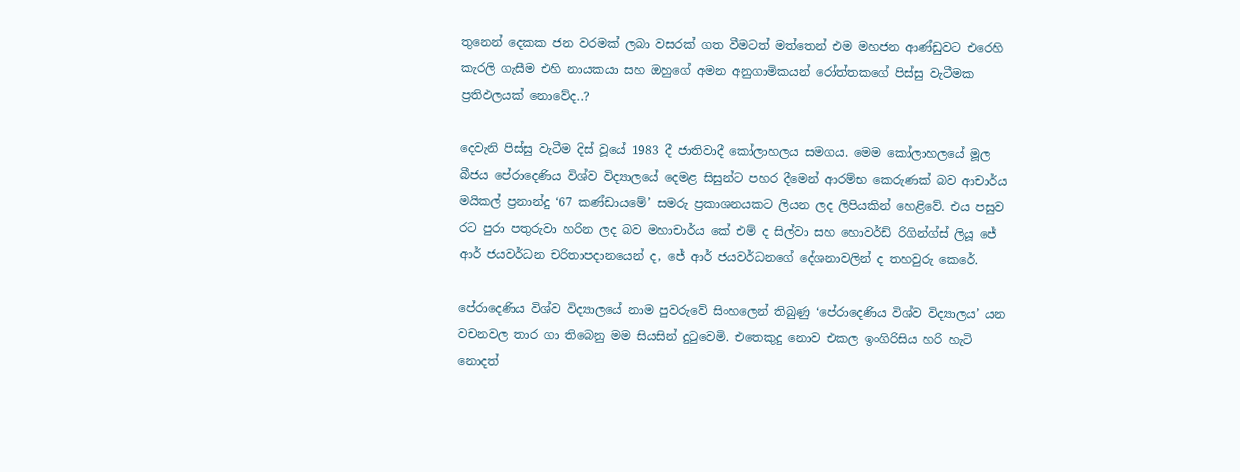තුනෙන් දෙකක ජන වරමක් ලබා වසරක් ගත වීමටත් මත්තෙන් එම මහජන ආණ්ඩුවට එරෙහි කැරලි ගැසීම එහි නායකයා සහ ඔහුගේ අමන අනුගාමිකයන් රෝත්තකගේ පිස්සු වැටීමක ප්‍රතිඵලයක් නොවේද..?

දෙවැනි පිස්සු වැටීම දිස් වූයේ 1983 දී ජාතිවාදී කෝලාහලය සමගය. මෙම කෝලාහලයේ මූල බීජය පේරාදෙණිය විශ්ව විද්‍යාලයේ දෙමළ සිසුන්ට පහර දීමෙන් ආරම්භ කෙරුණක් බව ආචාර්ය මයිකල් ප්‍රනාන්දු ‘67 කණ්ඩායමේ’ සමරු ප්‍රකාශනයකට ලියන ලද ලිපියකින් හෙළිවේ. එය පසුව රට පුරා පතුරුවා හරින ලද බව මහාචාර්ය කේ එම් ද සිල්වා සහ හොවර්ඩ් රිගින්ග්ස් ලියූ ජේ ආර් ජයවර්ධන චරිතාපදානයෙන් ද, ජේ ආර් ජයවර්ධනගේ දේශනාවලින් ද තහවුරු කෙරේ.

පේරාදෙණිය විශ්ව විද්‍යාලයේ නාම පුවරුවේ සිංහලෙන් තිබුණු ‘පේරාදෙණිය විශ්ව විද්‍යාලය’ යන වචනවල තාර ගා තිබෙනු මම සියසින් දුටුවෙමි. එතෙකුදු නොව එකල ඉංගිරිසිය හරි හැටි නොදත්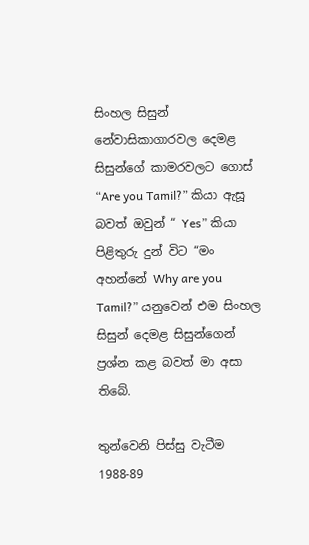සිංහල සිසුන් නේවාසිකාගාරවල දෙමළ සිසුන්ගේ කාමරවලට ගොස් “Are you Tamil?” කියා ඇසූ බවත් ඔවුන් “ Yes” කියා පිළිතුරු දුන් විට “මං අහන්නේ Why are you Tamil?” යනුවෙන් එම සිංහල සිසුන් දෙමළ සිසුන්ගෙන් ප්‍රශ්න කළ බවත් මා අසා තිබේ.

තුන්වෙනි පිස්සු වැටීම 1988-89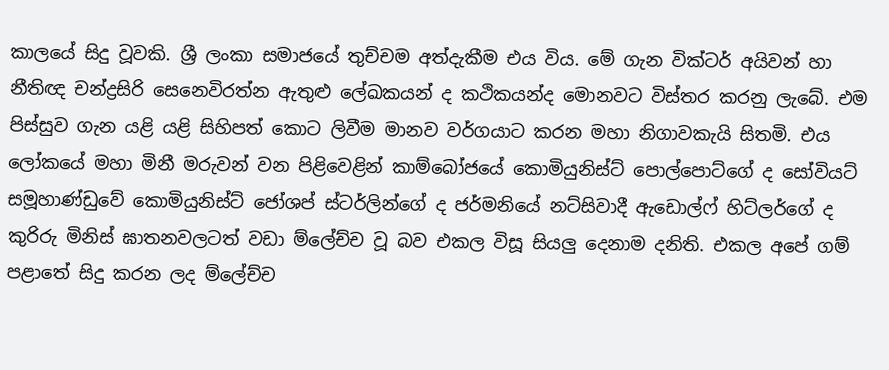කාලයේ සිදු වූවකි. ශ්‍රී ලංකා සමාජයේ තුච්චම අත්දැකීම එය විය. මේ ගැන වික්ටර් අයිවන් හා නීතිඥ චන්ද්‍රසිරි සෙනෙවිරත්න ඇතුළු ලේඛකයන් ද කථිකයන්ද මොනවට විස්තර කරනු ලැබේ. එම පිස්සුව ගැන යළි යළි සිහිපත් කොට ලිවීම මානව වර්ගයාට කරන මහා නිගාවකැයි සිතමි. එය ලෝකයේ මහා මිනී මරුවන් වන පිළිවෙළින් කාම්බෝජයේ කොමියුනිස්ට් පොල්පොට්ගේ ද සෝවියට් සමූහාණ්ඩුවේ කොමියුනිස්ට් ජෝශප් ස්ටර්ලින්ගේ ද ජර්මනියේ නට්සිවාදී ඇඩොල්ෆ් හිට්ලර්ගේ ද කුරිරු මිනිස් ඝාතනවලටත් වඩා ම්ලේච්ච වූ බව එකල විසූ සියලු දෙනාම දනිති. එකල අපේ ගම් පළාතේ සිදු කරන ලද ම්ලේච්ච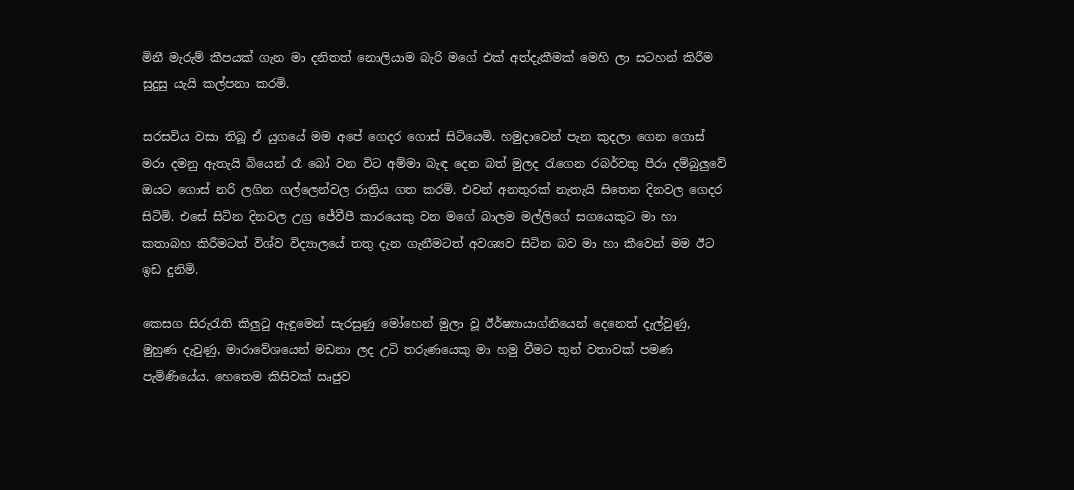මිනී මැරුම් කීපයක් ගැන මා දනිතත් නොලියාම බැරි මගේ එක් අත්දැකීමක් මෙහි ලා සටහන් කිරීම සුදුසු යැයි කල්පනා කරමි.

සරසවිය වසා තිබූ ඒ යුගයේ මම අපේ ගෙදර ගොස් සිටියෙමි. හමුදාවෙන් පැන කුදලා ගෙන ගොස් මරා දමනු ඇතැයි බියෙන් රෑ බෝ වන විට අම්මා බැඳ දෙන බත් මුලද රැගෙන රබර්වතු පීරා දම්බුලුවේ ඔයට ගොස් නරි ලගින ගල්ලෙන්වල රාත්‍රිය ගත කරමි. එවන් අනතුරක් නැතැයි සිතෙන දිනවල ගෙදර සිටිමි. එසේ සිටින දිනවල උග්‍ර ජේවීපී කාරයෙකු වන මගේ බාලම මල්ලිගේ සගයෙකුට මා හා කතාබහ කිරීමටත් විශ්ව විද්‍යාලයේ තතු දැන ගැනීමටත් අවශ්‍යව සිටින බව මා හා කීවෙන් මම ඊට ඉඩ දුනිමි.

කෙසග සිරුරැති කිලුටු ඇඳුමෙන් සැරසුණු මෝහෙන් මුලා වූ ඊර්ෂ්‍යායාග්නියෙන් දෙනෙත් දැල්වුණු, මුහුණ දැවුණු, මාරාවේශයෙන් මඩනා ලද උටි තරුණයෙකු මා හමු වීමට තුන් වතාවක් පමණ පැමිණියේය. හෙතෙම කිසිවක් ඍජුව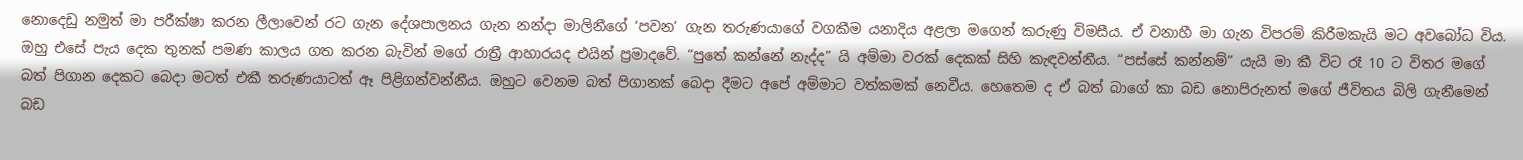නොදෙඩු නමුත් මා පරීක්ෂා කරන ලීලාවෙන් රට ගැන දේශපාලනය ගැන නන්දා මාලිනීගේ ‘පවන’ ගැන තරුණයාගේ වගකීම යනාදිය අළලා මගෙන් කරුණු විමසීය. ඒ වනාහී මා ගැන විපරම් කිරීමකැයි මට අවබෝධ විය. ඔහු එසේ පැය දෙක තුනක් පමණ කාලය ගත කරන බැවින් මගේ රාත්‍රී ආහාරයද එයින් ප්‍රමාදවේ. “පුතේ කන්නේ නැද්ද” යි අම්මා වරක් දෙකක් සිහි කැඳවන්නීය. “පස්සේ කන්නම්” යැයි මා කී විට රෑ 10 ට විතර මගේ බත් පිගාන දෙකට බෙදා මටත් එකී තරුණයාටත් ඈ පිළිගන්වන්නීය. ඔහුට වෙනම බත් පිගානක් බෙදා දීමට අපේ අම්මාට වත්කමක් නෙවීය. හෙතෙම ද ඒ බත් බාගේ කා බඩ නොපිරුනත් මගේ ජීවිතය බිලි ගැනීමෙන් බඩ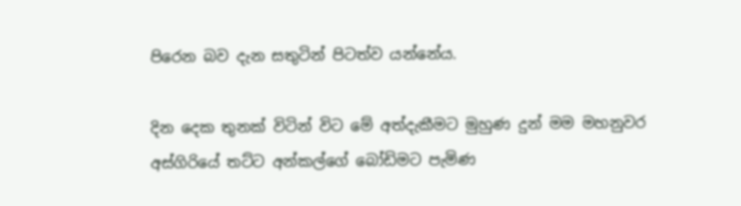පිරෙන බව දැන සතුටින් පිටත්ව යන්නේය.

දින දෙක තුනක් විටින් විට මේ අත්දැකීමට මුහුණ දුන් මම මහනුවර අස්ගිරියේ තට්ට අන්කල්ගේ බෝඩිමට පැමිණ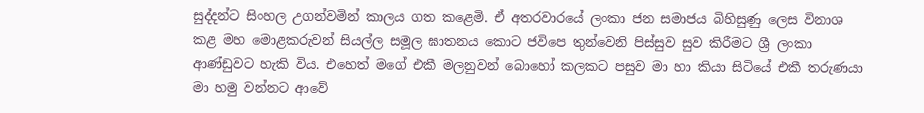සුද්දන්ට සිංහල උගන්වමින් කාලය ගත කළෙමි. ඒ අතරවාරයේ ලංකා ජන සමාජය බිහිසුණු ලෙස විනාශ කළ මහ මොළකරුවන් සියල්ල සමූල ඝාතනය කොට ජවිපෙ තුන්වෙනි පිස්සුව සුව කිරීමට ශ්‍රී ලංකා ආණ්ඩුවට හැකි විය. එහෙත් මගේ එකී මලනුවන් බොහෝ කලකට පසුව මා හා කියා සිටියේ එකී තරුණයා මා හමු වන්නට ආවේ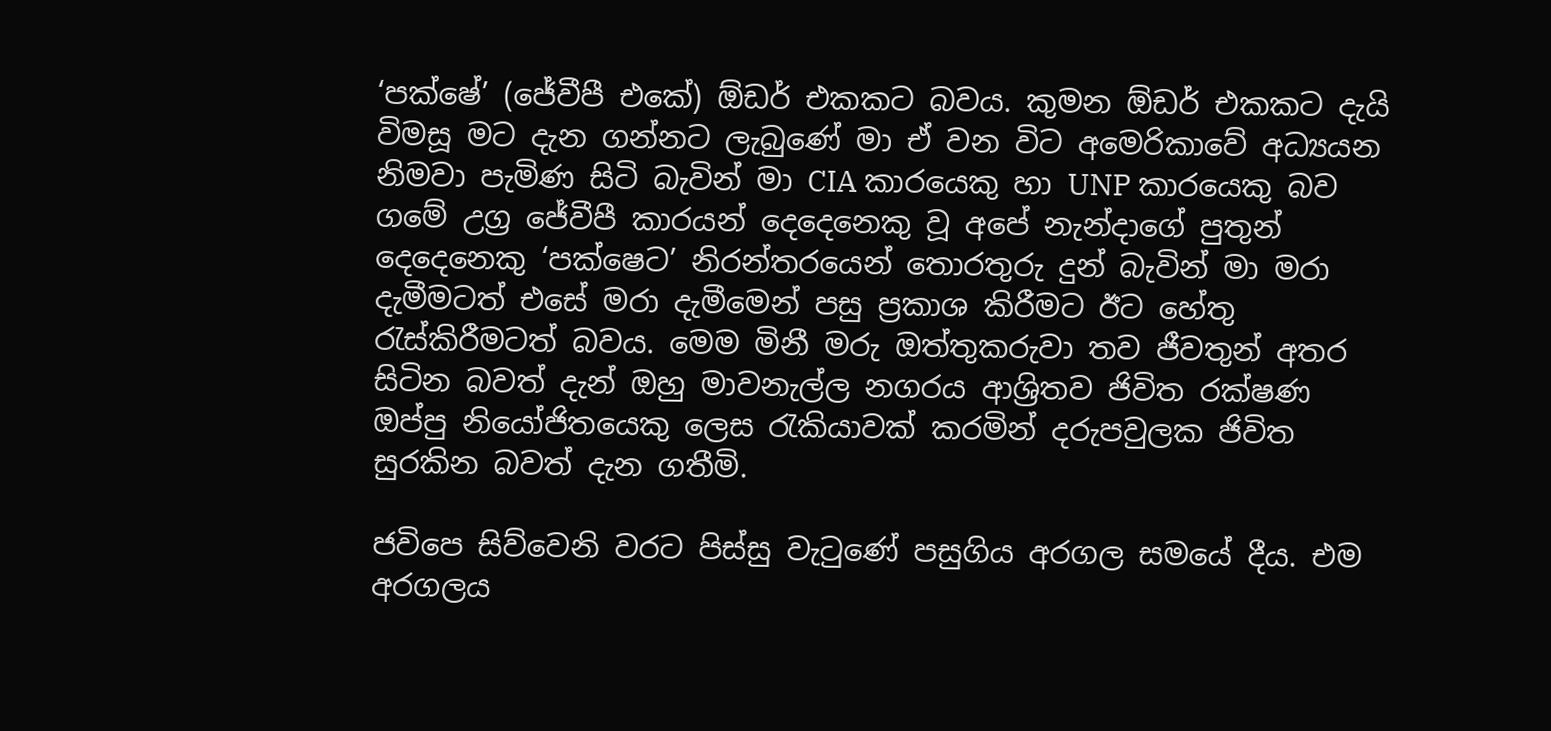‘පක්ෂේ’ (ජේවීපී එකේ) ඕඩර් එකකට බවය. කුමන ඕඩර් එකකට දැයි විමසූ මට දැන ගන්නට ලැබුණේ මා ඒ වන විට අමෙරිකාවේ අධ්‍යයන නිමවා පැමිණ සිටි බැවින් මා CIA කාරයෙකු හා UNP කාරයෙකු බව ගමේ උග්‍ර ජේවීපී කාරයන් දෙදෙනෙකු වූ අපේ නැන්දාගේ පුතුන් දෙදෙනෙකු ‘පක්ෂෙට’ නිරන්තරයෙන් තොරතුරු දුන් බැවින් මා මරා දැමීමටත් එසේ මරා දැමීමෙන් පසු ප්‍රකාශ කිරීමට ඊට හේතු රැස්කිරීමටත් බවය. මෙම මිනී මරු ඔත්තුකරුවා තව ජීවතුන් අතර සිටින බවත් දැන් ඔහු මාවනැල්ල නගරය ආශ්‍රිතව ජිවිත රක්ෂණ ඔප්පු නියෝජිතයෙකු ලෙස රැකියාවක් කරමින් දරුපවුලක ජිවිත සුරකින බවත් දැන ගතීමි.

ජවිපෙ සිව්වෙනි වරට පිස්සු වැටුණේ පසුගිය අරගල සමයේ දීය. එම අරගලය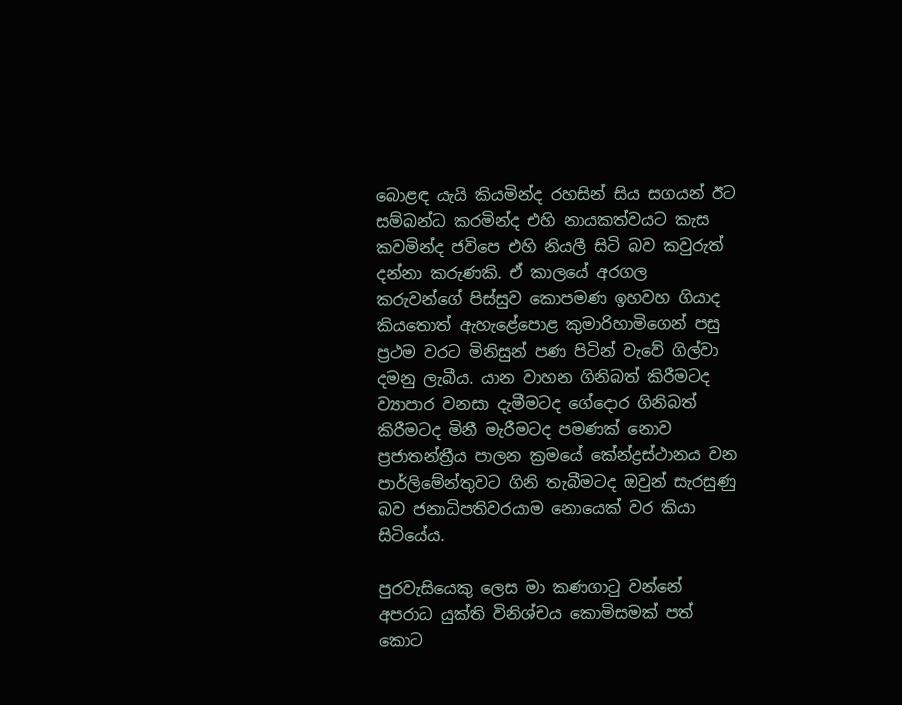බොළඳ යැයි කියමින්ද රහසින් සිය සගයන් ඊට සම්බන්ධ කරමින්ද එහි නායකත්වයට කැස කවමින්ද ජවිපෙ එහි නියලී සිටි බව කවුරුත් දන්නා කරුණකි. ඒ කාලයේ අරගල කරුවන්ගේ පිස්සුව කොපමණ ඉහවහ ගියාද කියතොත් ඇහැළේපොළ කුමාරිහාමිගෙන් පසු ප්‍රථම වරට මිනිසුන් පණ පිටින් වැවේ ගිල්වා දමනු ලැබීය. යාන වාහන ගිනිබත් කිරීමටද ව්‍යාපාර වනසා දැමීමටද ගේදොර ගිනිබත් කිරීමටද මිනී මැරීමටද පමණක් නොව ප්‍රජාතන්ත්‍රීය පාලන ක්‍රමයේ කේන්ද්‍රස්ථානය වන පාර්ලිමේන්තුවට ගිනි තැබීමටද ඔවුන් සැරසුණු බව ජනාධිපතිවරයාම නොයෙක් වර කියා සිටියේය.

පුරවැසියෙකු ලෙස මා කණගාටු වන්නේ අපරාධ යුක්ති විනිශ්චය කොමිසමක් පත් කොට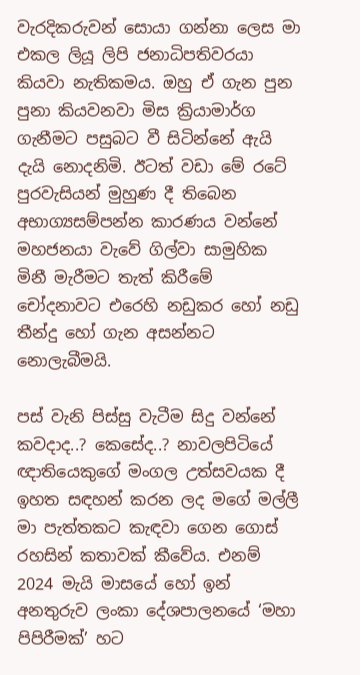වැරදිකරුවන් සොයා ගන්නා ලෙස මා එකල ලියූ ලිපි ජනාධිපතිවරයා කියවා නැතිකමය. ඔහු ඒ ගැන පුන පුනා කියවනවා මිස ක්‍රියාමාර්ග ගැනීමට පසුබට වී සිටින්නේ ඇයි දැයි නොදනිමි. ඊටත් වඩා මේ රටේ පුරවැසියන් මුහුණ දී තිබෙන අභාග්‍යසම්පන්න කාරණය වන්නේ මහජනයා වැවේ ගිල්වා සාමුහික මිනී මැරීමට තැත් කිරීමේ චෝදනාවට එරෙහි නඩුකර හෝ නඩු තීන්දු හෝ ගැන අසන්නට නොලැබීමයි.

පස් වැනි පිස්සු වැටීම සිදු වන්නේ කවදාද..? කෙසේද..? නාවලපිටියේ ඥාතියෙකුගේ මංගල උත්සවයක දී ඉහත සඳහන් කරන ලද මගේ මල්ලී මා පැත්තකට කැඳවා ගෙන ගොස්  රහසින් කතාවක් කීවේය. එනම් 2024 මැයි මාසයේ හෝ ඉන් අනතුරුව ලංකා දේශපාලනයේ ‘මහා පිපිරීමක්’ හට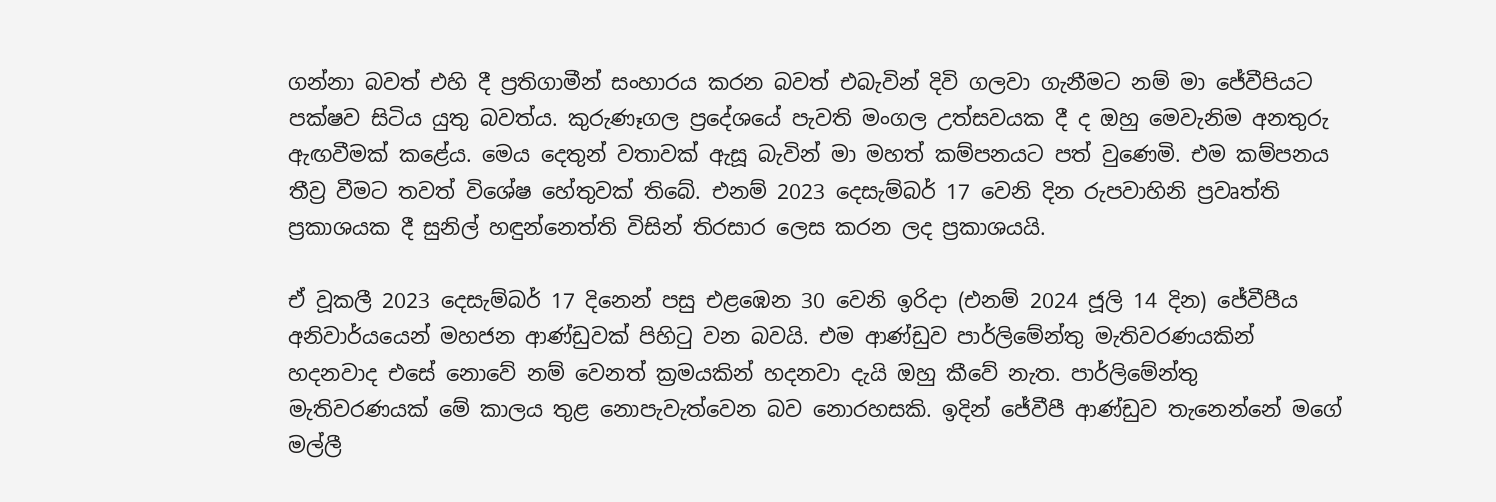ගන්නා බවත් එහි දී ප්‍රතිගාමීන් සංහාරය කරන බවත් එබැවින් දිවි ගලවා ගැනීමට නම් මා ජේවීපියට පක්ෂව සිටිය යුතු බවත්ය. කුරුණෑගල ප්‍රදේශයේ පැවති මංගල උත්සවයක දී ද ඔහු මෙවැනිම අනතුරු ඇඟවීමක් කළේය. මෙය දෙතුන් වතාවක් ඇසූ බැවින් මා මහත් කම්පනයට පත් වුණෙමි. එම කම්පනය තීව්‍ර වීමට තවත් විශේෂ හේතුවක් තිබේ. එනම් 2023 දෙසැම්බර් 17 වෙනි දින රුපවාහිනි ප්‍රවෘත්ති ප්‍රකාශයක දී සුනිල් හඳුන්නෙත්ති විසින් තිරසාර ලෙස කරන ලද ප්‍රකාශයයි.

ඒ වූකලී 2023 දෙසැම්බර් 17 දිනෙන් පසු එළඹෙන 30 වෙනි ඉරිදා (එනම් 2024 ජූලි 14 දින) ජේවීපීය අනිවාර්යයෙන් මහජන ආණ්ඩුවක් පිහිටු වන බවයි. එම ආණ්ඩුව පාර්ලිමේන්තු මැතිවරණයකින් හදනවාද එසේ නොවේ නම් වෙනත් ක්‍රමයකින් හදනවා දැයි ඔහු කීවේ නැත. පාර්ලිමේන්තු මැතිවරණයක් මේ කාලය තුළ නොපැවැත්වෙන බව නොරහසකි. ඉදින් ජේවීපී ආණ්ඩුව තැනෙන්නේ මගේ මල්ලී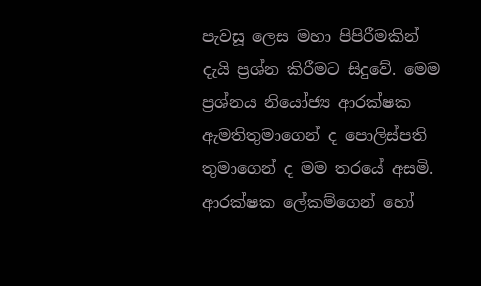පැවසූ ලෙස මහා පිපිරීමකින් දැයි ප්‍රශ්න කිරීමට සිදුවේ. මෙම ප්‍රශ්නය නියෝජ්‍ය ආරක්ෂක ඇමතිතුමාගෙන් ද පොලිස්පති තුමාගෙන් ද මම තරයේ අසමි. ආරක්ෂක ලේකම්ගෙන් හෝ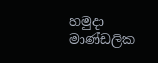හමුදා මාණ්ඩලික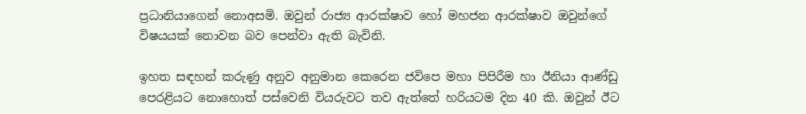ප්‍රධානියාගෙන් නොඅසමි. ඔවුන් රාජ්‍ය ආරක්ෂාව හෝ මහජන ආරක්ෂාව ඔවුන්ගේ විෂයයක් නොවන බව පෙන්වා ඇති බැවිනි.

ඉහත සඳහන් කරුණු අනුව අනුමාන කෙරෙන ජවිපෙ මහා පිපිරීම හා ඊනියා ආණ්ඩු පෙරළියට නොහොත් පස්වෙනි වියරුවට තව ඇත්තේ හරියටම දින 40 කි. ඔවුන් ඊට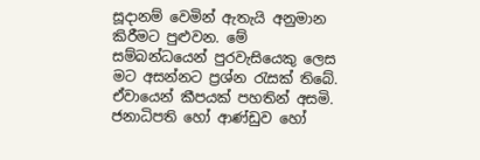සූදානම් වෙමින් ඇතැයි අනුමාන කිරීමට පුළුවන. මේ සම්බන්ධයෙන් පුරවැසියෙකු ලෙස මට අසන්නට ප්‍රශ්න රැසක් තිබේ. ඒවායෙන් කීපයක් පහතින් අසමි. ජනාධිපති හෝ ආණ්ඩුව හෝ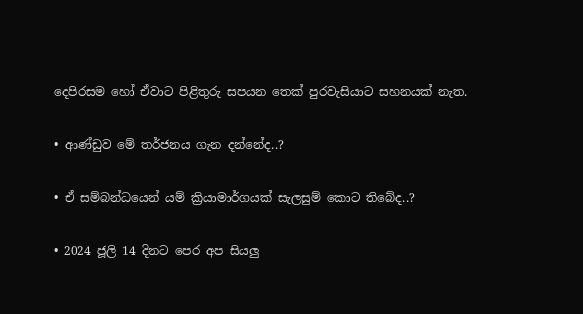දෙපිරසම හෝ ඒවාට පිළිතුරු සපයන තෙක් පුරවැසියාට සහනයක් නැත.

• ආණ්ඩුව මේ තර්ජනය ගැන දන්නේද..?

• ඒ සම්බන්ධයෙන් යම් ක්‍රියාමාර්ගයක් සැලසුම් කොට තිබේද..?

• 2024 ජූලි 14 දිනට පෙර අප සියලු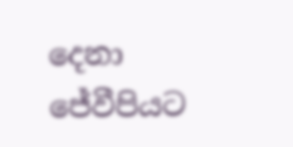දෙනා ජේවීපියට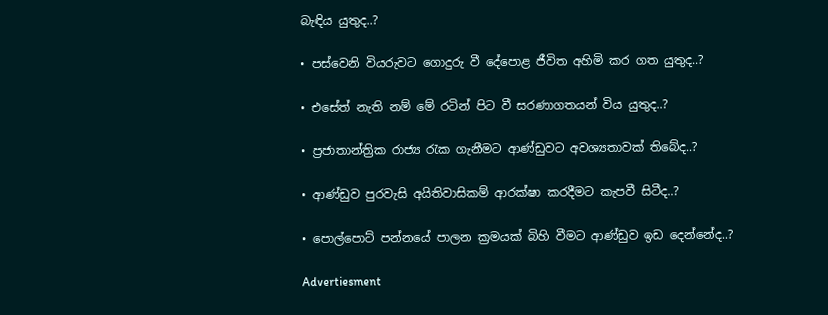බැඳිය යුතුද..?

• පස්වෙනි වියරුවට ගොදුරු වී දේපොළ ජීවිත අහිමි කර ගත යුතුද..?

• එසේත් නැති නම් මේ රටින් පිට වී සරණාගතයන් විය යුතුද..?

• ප්‍රජාතාන්ත්‍රික රාජ්‍ය රැක ගැනීමට ආණ්ඩුවට අවශ්‍යතාවක් තිබේද..?

• ආණ්ඩුව පුරවැසි අයිතිවාසිකම් ආරක්ෂා කරදීමට කැපවී සිටීද..?

• පොල්පොට් පන්නයේ පාලන ක්‍රමයක් බිහි වීමට ආණ්ඩුව ඉඩ දෙන්නේද..?

Advertiesment